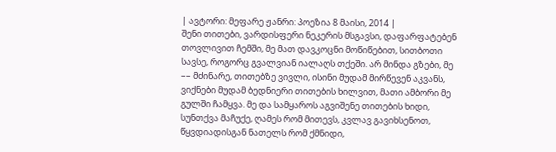| ავტორი: მეფარე ჟანრი: პოეზია 8 მაისი, 2014 |
შენი თითები, ვარდისფერი ნეკერის მსგავსი, დაფარფატებენ თოვლივით ჩემში, მე მათ დავკოცნი მოწიწებით, სითბოთი სავსე, როგორც გვალვიან იალაღს თქეში. არ მინდა გზები, მე –– მძინარე, თითებზე ვივლი, ისინი მუდამ მირწევენ აკვანს, ვიქნები მუდამ ბედნიერი თითების ხილვით, მათი ამბორი მე გულში ჩამყვა. მე და სამყაროს აგვიშენე თითების ხიდი, სუნთქვა მაჩუქე, ღამეს რომ მითევს, კვლავ გავიხსენოთ, წყვდიადისგან ნათელს რომ ქმნიდი,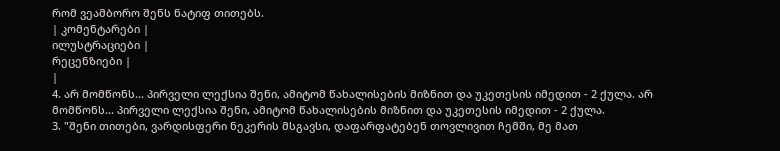რომ ვეამბორო შენს ნატიფ თითებს.
| კომენტარები |
ილუსტრაციები |
რეცენზიები |
|
4. არ მომწონს... პირველი ლექსია შენი, ამიტომ წახალისების მიზნით და უკეთესის იმედით - 2 ქულა. არ მომწონს... პირველი ლექსია შენი, ამიტომ წახალისების მიზნით და უკეთესის იმედით - 2 ქულა.
3. "შენი თითები, ვარდისფერი ნეკერის მსგავსი, დაფარფატებენ თოვლივით ჩემში, მე მათ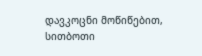დავკოცნი მოწიწებით, სითბოთი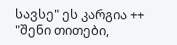სავსე" ეს კარგია ++ "შენი თითები,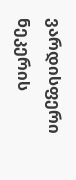ვარდისფერი ნეკერის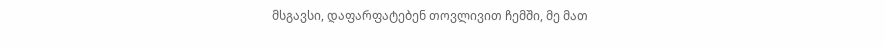მსგავსი, დაფარფატებენ თოვლივით ჩემში, მე მათ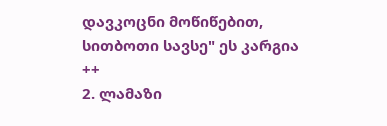დავკოცნი მოწიწებით, სითბოთი სავსე" ეს კარგია ++
2. ლამაზი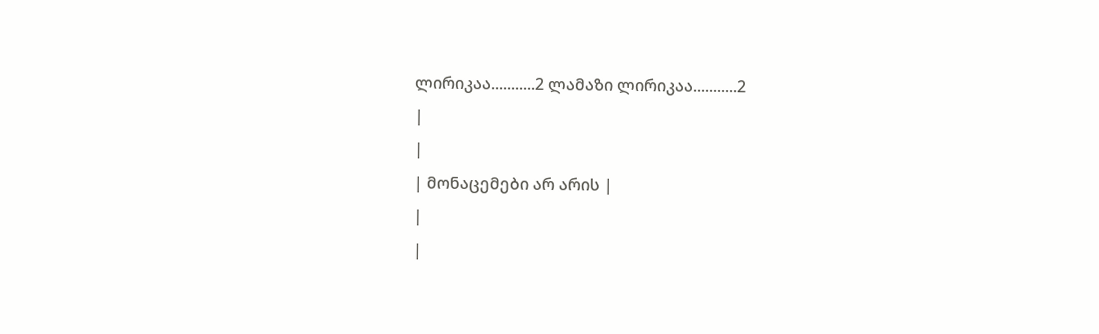ლირიკაა...........2 ლამაზი ლირიკაა...........2
|
|
| მონაცემები არ არის |
|
|